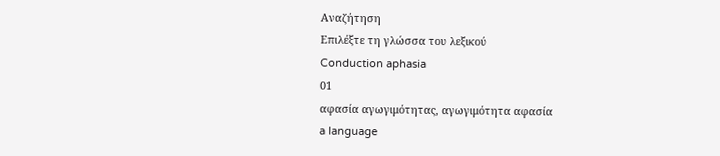Αναζήτηση
Επιλέξτε τη γλώσσα του λεξικού
Conduction aphasia
01
αφασία αγωγιμότητας, αγωγιμότητα αφασία
a language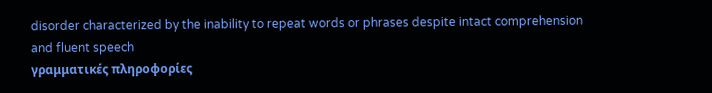disorder characterized by the inability to repeat words or phrases despite intact comprehension and fluent speech
γραμματικές πληροφορίες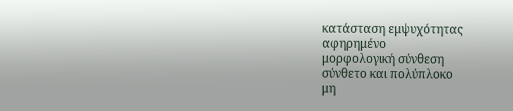κατάσταση εμψυχότητας
αφηρημένο
μορφολογική σύνθεση
σύνθετο και πολύπλοκο
μη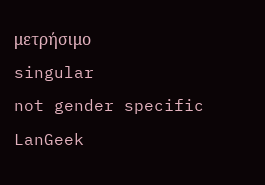μετρήσιμο
singular
not gender specific
LanGeek